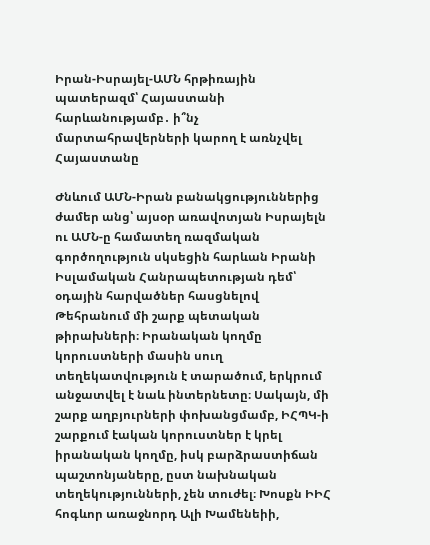Իրան-Իսրայել-ԱՄՆ հրթիռային պատերազմ՝ Հայաստանի հարևանությամբ․ ի՞նչ մարտահրավերների կարող է առնչվել Հայաստանը

Ժնևում ԱՄՆ-Իրան բանակցություններից ժամեր անց՝ այսօր առավոտյան Իսրայելն ու ԱՄՆ-ը համատեղ ռազմական գործողություն սկսեցին հարևան Իրանի Իսլամական Հանրապետության դեմ՝ օդային հարվածներ հասցնելով Թեհրանում մի շարք պետական թիրախների։ Իրանական կողմը կորուստների մասին սուղ տեղեկատվություն է տարածում, երկրում անջատվել է նաև ինտերնետը։ Սակայն, մի շարք աղբյուրների փոխանցմամբ, ԻՀՊԿ-ի շարքում էական կորուստներ է կրել իրանական կողմը, իսկ բարձրաստիճան պաշտոնյաները, ըստ նախնական տեղեկությունների, չեն տուժել։ Խոսքն ԻԻՀ հոգևոր առաջնորդ Ալի Խամենեիի,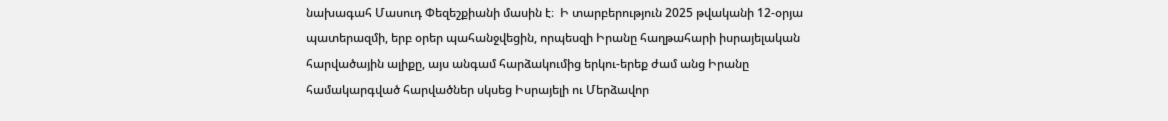նախագահ Մասուդ Փեզեշքիանի մասին է։  Ի տարբերություն 2025 թվականի 12-օրյա պատերազմի, երբ օրեր պահանջվեցին, որպեսզի Իրանը հաղթահարի իսրայելական հարվածային ալիքը, այս անգամ հարձակումից երկու-երեք ժամ անց Իրանը համակարգված հարվածներ սկսեց Իսրայելի ու Մերձավոր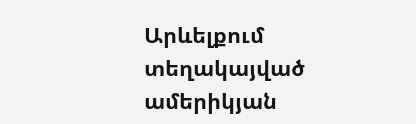Արևելքում տեղակայված ամերիկյան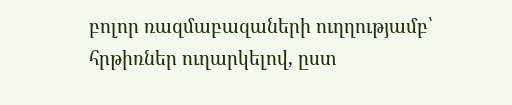բոլոր ռազմաբազաների ուղղությամբ՝ հրթիռներ ուղարկելով, ըստ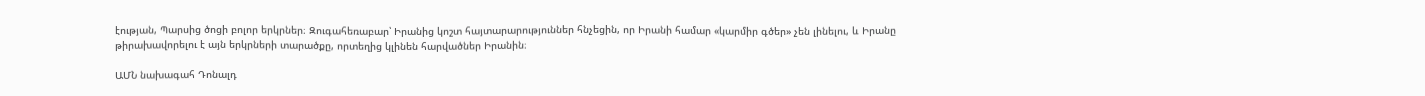էության, Պարսից ծոցի բոլոր երկրներ։ Զուգահեռաբար՝ Իրանից կոշտ հայտարարություններ հնչեցին, որ Իրանի համար «կարմիր գծեր» չեն լինելու, և Իրանը թիրախավորելու է այն երկրների տարածքը, որտեղից կլինեն հարվածներ Իրանին։

ԱՄՆ նախագահ Դոնալդ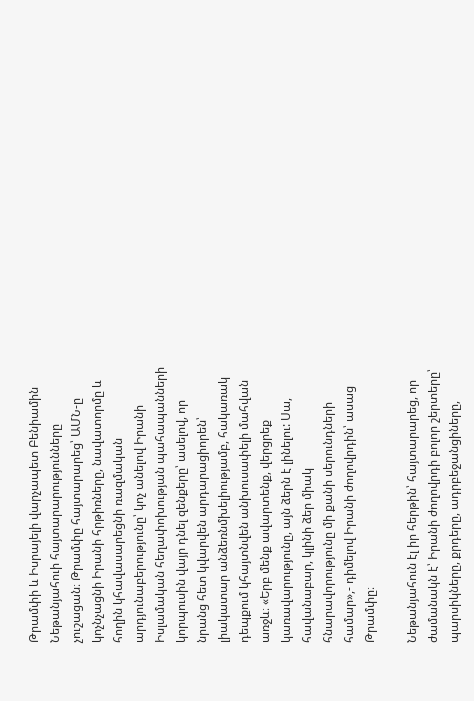Թրամփի և Իսրայելի վարչապետ Բենիամին Նեթանյահուի հայտարարությունները չուշացան։ Թրամփը հայտարարեց՝ ԱՄՆ-ը կոչնչացնի Իրանի հրթիռները, նավատորմը և հողին կհավասարեցնի ռազմական արդյունաբերությունը՝ կոչ անելով Իրանի Իսլամական հեղափոխության պահապանների կորպուսին վայր դնել զենքերը՝ ասելով, որ նրանց հետ կվարվեն արդարացիորեն՝ լիակատար անձեռնմխելիությամբ, հակառակ դեպքում կհայտնվեն անխուսափելի մահվան առջև։ «Երբ մենք ավարտենք, վերցրեք կառավարությունը, այն ձերն է լինելու: Սա, հավանաբար, կլինի ձեր միակ հնարավորությունը մի քանի սերունդների համար»,- դիմելով Իրանի ժողովրդին՝ ասաց Թրամփը։

Նեթանյահուն էլ իր հերթին՝ հայտարարեց, որ ժամանակն է՝ Իրանի ժողովրդի բոլոր շերտերը՝ պարսիկները, քրդերը, ադրբեջանցիները,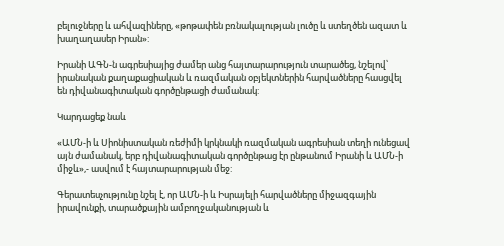բելուջները և ահվազիները, «թոթափեն բռնակալության լուծը և ստեղծեն ազատ և խաղաղասեր Իրան»:

Իրանի ԱԳՆ-ն ագրեսիայից ժամեր անց հայտարարություն տարածեց, նշելով՝ իրանական քաղաքացիական և ռազմական օբյեկտներին հարվածները հասցվել են դիվանագիտական գործընթացի ժամանակ:

Կարդացեք նաև

«ԱՄՆ-ի և Սիոնիստական ռեժիմի կրկնակի ռազմական ագրեսիան տեղի ունեցավ այն ժամանակ, երբ դիվանագիտական գործընթաց էր ընթանում Իրանի և ԱՄՆ-ի միջև»,- ասվում է հայտարարության մեջ:

Գերատեսչությունը նշել է, որ ԱՄՆ-ի և Իսրայելի հարվածները միջազգային իրավունքի, տարածքային ամբողջականության և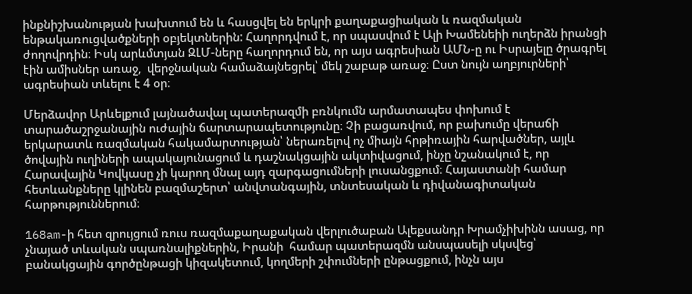ինքնիշխանության խախտում են և հասցվել են երկրի քաղաքացիական և ռազմական ենթակառուցվածքների օբյեկտներին: Հաղորդվում է, որ սպասվում է Ալի Խամենեիի ուղերձն իրանցի ժողովրդին։ Իսկ արևմտյան ԶԼՄ-ները հաղորդում են, որ այս ագրեսիան ԱՄՆ-ը ու Իսրայելը ծրագրել էին ամիսներ առաջ,  վերջնական համաձայնեցրել՝ մեկ շաբաթ առաջ։ Ըստ նույն աղբյուրների՝ ագրեսիան տևելու է 4 օր։

Մերձավոր Արևելքում լայնածավալ պատերազմի բռնկումն արմատապես փոխում է տարածաշրջանային ուժային ճարտարապետությունը։ Չի բացառվում, որ բախումը վերաճի երկարատև ռազմական հակամարտության՝ ներառելով ոչ միայն հրթիռային հարվածներ, այլև  ծովային ուղիների ապակայունացում և դաշնակցային ակտիվացում, ինչը նշանակում է, որ  Հարավային Կովկասը չի կարող մնալ այդ զարգացումների լուսանցքում։ Հայաստանի համար հետևանքները կլինեն բազմաշերտ՝ անվտանգային, տնտեսական և դիվանագիտական հարթություններում։

168am-ի հետ զրույցում ռուս ռազմաքաղաքական վերլուծաբան Ալեքսանդր Խրամչիխինն ասաց, որ  չնայած տևական սպառնալիքներին, Իրանի  համար պատերազմն անսպասելի սկսվեց՝ բանակցային գործընթացի կիզակետում, կողմերի շփումների ընթացքում, ինչն այս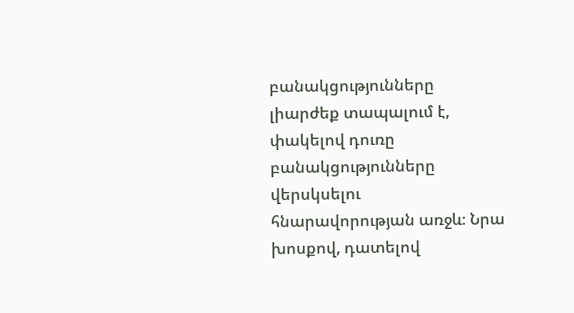բանակցությունները լիարժեք տապալում է, փակելով դուռը բանակցությունները վերսկսելու հնարավորության առջև։ Նրա խոսքով, դատելով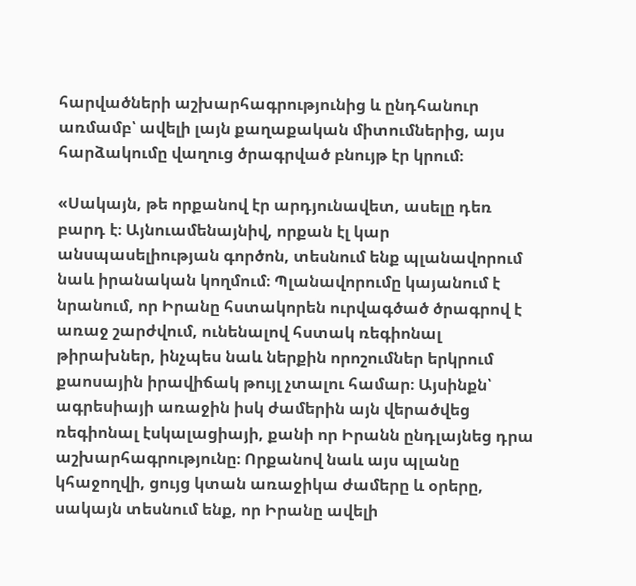հարվածների աշխարհագրությունից և ընդհանուր առմամբ՝ ավելի լայն քաղաքական միտումներից, այս հարձակումը վաղուց ծրագրված բնույթ էր կրում։

«Սակայն, թե որքանով էր արդյունավետ, ասելը դեռ բարդ է։ Այնուամենայնիվ, որքան էլ կար անսպասելիության գործոն, տեսնում ենք պլանավորում նաև իրանական կողմում։ Պլանավորումը կայանում է նրանում, որ Իրանը հստակորեն ուրվագծած ծրագրով է առաջ շարժվում, ունենալով հստակ ռեգիոնալ թիրախներ, ինչպես նաև ներքին որոշումներ երկրում քաոսային իրավիճակ թույլ չտալու համար։ Այսինքն՝ ագրեսիայի առաջին իսկ ժամերին այն վերածվեց ռեգիոնալ էսկալացիայի, քանի որ Իրանն ընդլայնեց դրա աշխարհագրությունը։ Որքանով նաև այս պլանը կհաջողվի, ցույց կտան առաջիկա ժամերը և օրերը, սակայն տեսնում ենք, որ Իրանը ավելի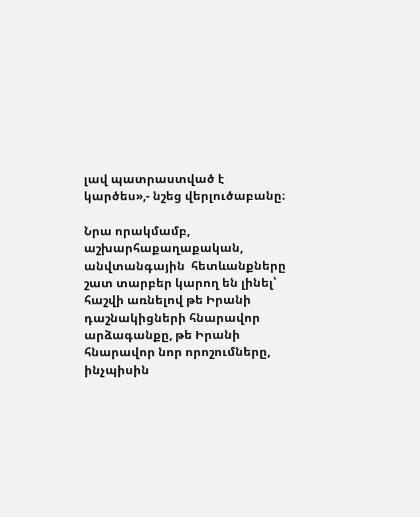լավ պատրաստված է կարծես»,- նշեց վերլուծաբանը։

Նրա որակմամբ, աշխարհաքաղաքական, անվտանգային  հետևանքները շատ տարբեր կարող են լինել՝ հաշվի առնելով թե Իրանի դաշնակիցների հնարավոր արձագանքը, թե Իրանի հնարավոր նոր որոշումները, ինչպիսին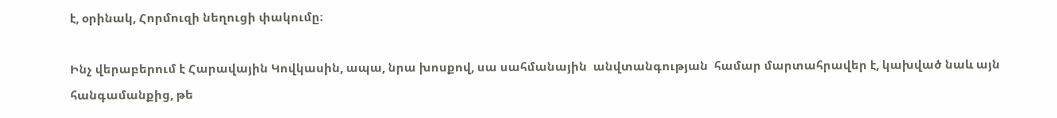է, օրինակ, Հորմուզի նեղուցի փակումը։

Ինչ վերաբերում է Հարավային Կովկասին, ապա, նրա խոսքով, սա սահմանային  անվտանգության  համար մարտահրավեր է, կախված նաև այն  հանգամանքից, թե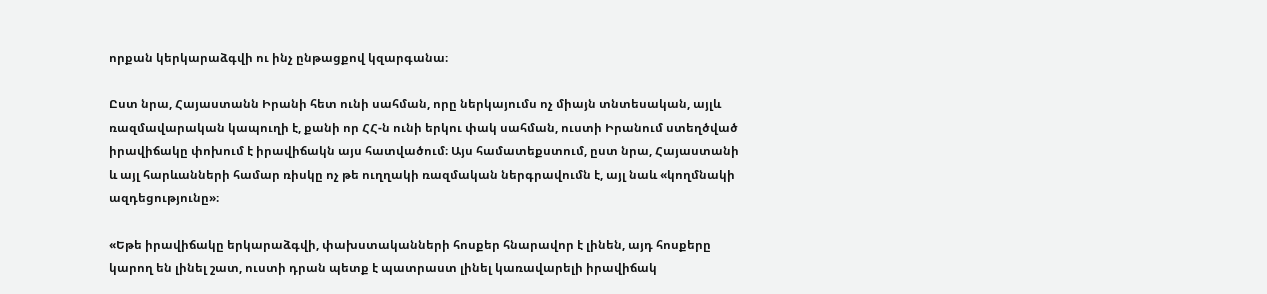որքան կերկարաձգվի ու ինչ ընթացքով կզարգանա։

Ըստ նրա, Հայաստանն Իրանի հետ ունի սահման, որը ներկայումս ոչ միայն տնտեսական, այլև ռազմավարական կապուղի է, քանի որ ՀՀ-ն ունի երկու փակ սահման, ուստի Իրանում ստեղծված իրավիճակը փոխում է իրավիճակն այս հատվածում։ Այս համատեքստում, ըստ նրա, Հայաստանի և այլ հարևանների համար ռիսկը ոչ թե ուղղակի ռազմական ներգրավումն է, այլ նաև «կողմնակի ազդեցությունը»։

«Եթե իրավիճակը երկարաձգվի, փախստականների հոսքեր հնարավոր է լինեն, այդ հոսքերը կարող են լինել շատ, ուստի դրան պետք է պատրաստ լինել կառավարելի իրավիճակ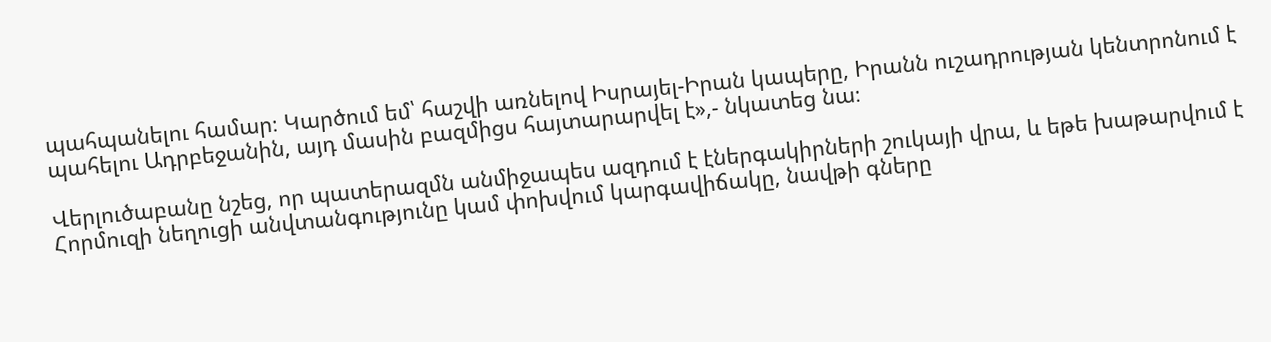պահպանելու համար։ Կարծում եմ՝ հաշվի առնելով Իսրայել-Իրան կապերը, Իրանն ուշադրության կենտրոնում է պահելու Ադրբեջանին, այդ մասին բազմիցս հայտարարվել է»,- նկատեց նա։

Վերլուծաբանը նշեց, որ պատերազմն անմիջապես ազդում է էներգակիրների շուկայի վրա, և եթե խաթարվում է Հորմուզի նեղուցի անվտանգությունը կամ փոխվում կարգավիճակը, նավթի գները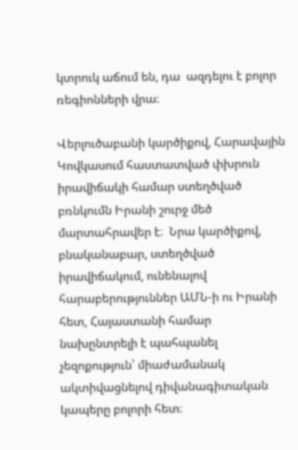կտրուկ աճում են, դա  ազդելու է բոլոր ռեգիոնների վրա։

Վերլուծաբանի կարծիքով, Հարավային Կովկասում հաստատված փխրուն իրավիճակի համար ստեղծված բռնկումն Իրանի շուրջ մեծ մարտահրավեր է։  Նրա կարծիքով, բնականաբար, ստեղծված իրավիճակում, ունենալով հարաբերություններ ԱՄՆ-ի ու Իրանի հետ, Հայաստանի համար նախընտրելի է պահպանել չեզոքություն՝ միաժամանակ ակտիվացնելով դիվանագիտական կապերը բոլորի հետ։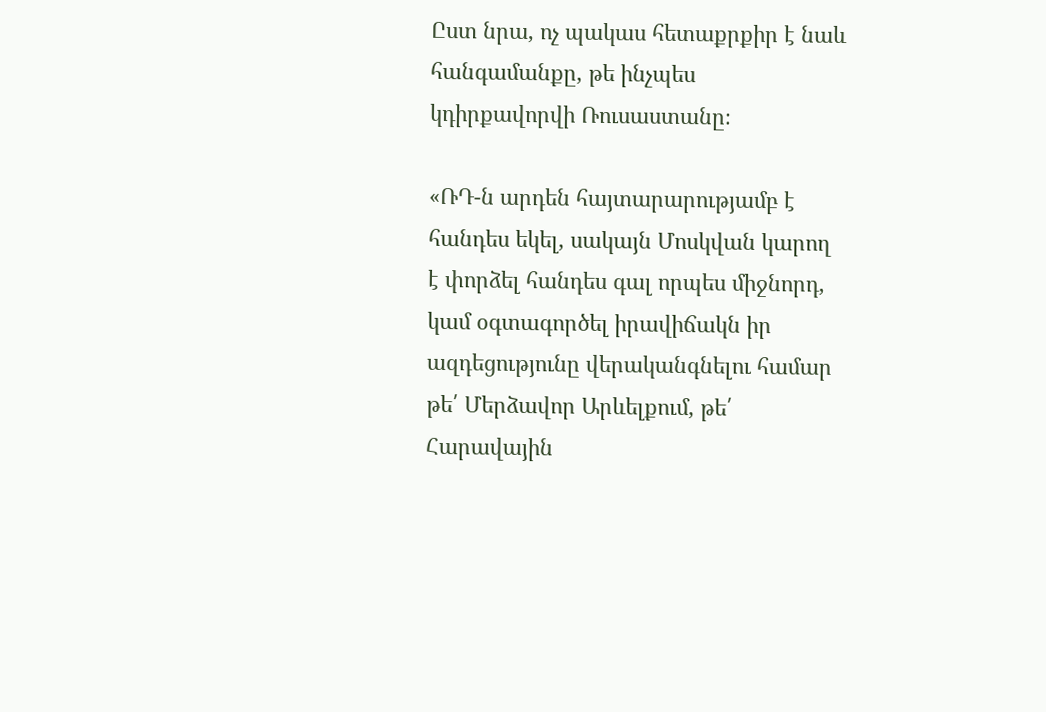Ըստ նրա, ոչ պակաս հետաքրքիր է նաև հանգամանքը, թե ինչպես կդիրքավորվի Ռուսաստանը։

«ՌԴ-ն արդեն հայտարարությամբ է հանդես եկել, սակայն Մոսկվան կարող է փորձել հանդես գալ որպես միջնորդ, կամ օգտագործել իրավիճակն իր ազդեցությունը վերականգնելու համար թե՛ Մերձավոր Արևելքում, թե՛ Հարավային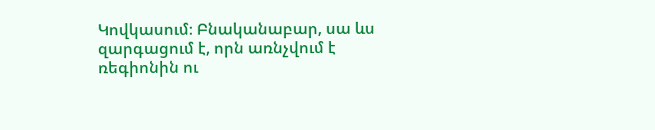Կովկասում։ Բնականաբար, սա ևս զարգացում է, որն առնչվում է ռեգիոնին ու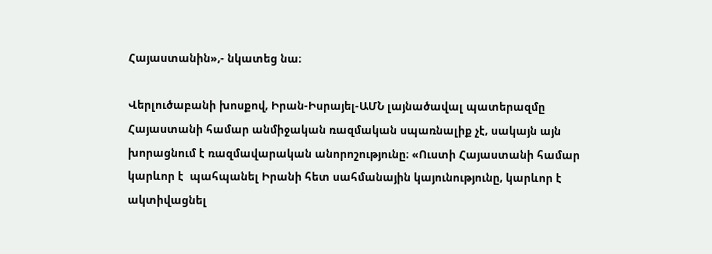Հայաստանին»,- նկատեց նա։

Վերլուծաբանի խոսքով, Իրան-Իսրայել-ԱՄՆ լայնածավալ պատերազմը Հայաստանի համար անմիջական ռազմական սպառնալիք չէ, սակայն այն խորացնում է ռազմավարական անորոշությունը։ «Ուստի Հայաստանի համար կարևոր է  պահպանել Իրանի հետ սահմանային կայունությունը, կարևոր է ակտիվացնել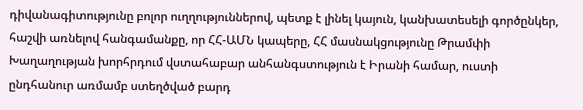դիվանագիտությունը բոլոր ուղղություններով, պետք է լինել կայուն, կանխատեսելի գործընկեր,  հաշվի առնելով հանգամանքը, որ ՀՀ-ԱՄՆ կապերը, ՀՀ մասնակցությունը Թրամփի Խաղաղության խորհրդում վստահաբար անհանգստություն է Իրանի համար, ուստի ընդհանուր առմամբ ստեղծված բարդ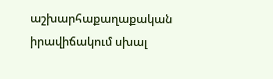աշխարհաքաղաքական  իրավիճակում սխալ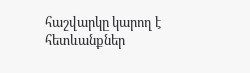հաշվարկը կարող է հետևանքներ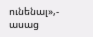ունենալ»,- ասաց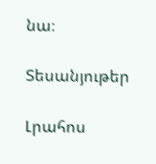նա։

Տեսանյութեր

Լրահոս